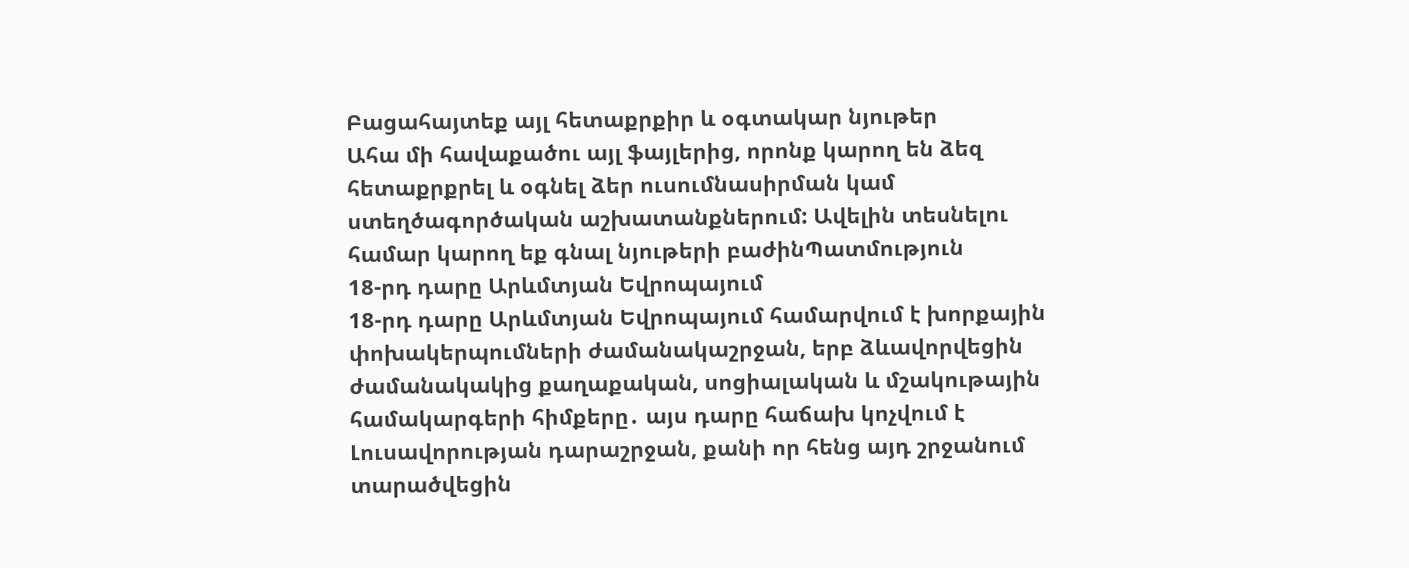Բացահայտեք այլ հետաքրքիր և օգտակար նյութեր
Ահա մի հավաքածու այլ ֆայլերից, որոնք կարող են ձեզ հետաքրքրել և օգնել ձեր ուսումնասիրման կամ ստեղծագործական աշխատանքներում: Ավելին տեսնելու համար կարող եք գնալ նյութերի բաժինՊատմություն
18-րդ դարը Արևմտյան Եվրոպայում
18-րդ դարը Արևմտյան Եվրոպայում համարվում է խորքային փոխակերպումների ժամանակաշրջան, երբ ձևավորվեցին ժամանակակից քաղաքական, սոցիալական և մշակութային համակարգերի հիմքերը․ այս դարը հաճախ կոչվում է Լուսավորության դարաշրջան, քանի որ հենց այդ շրջանում տարածվեցին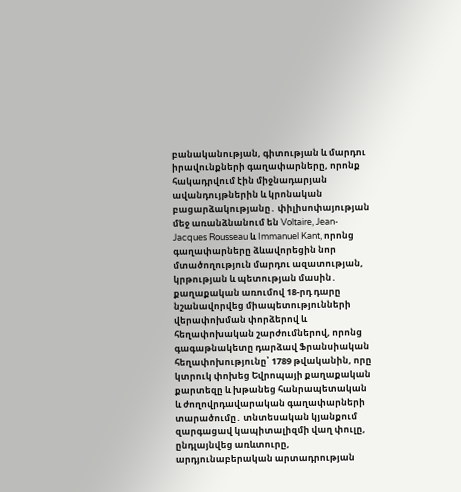բանականության, գիտության և մարդու իրավունքների գաղափարները, որոնք հակադրվում էին միջնադարյան ավանդույթներին և կրոնական բացարձակությանը․ փիլիսոփայության մեջ առանձնանում են Voltaire, Jean-Jacques Rousseau և Immanuel Kant, որոնց գաղափարները ձևավորեցին նոր մտածողություն մարդու ազատության, կրթության և պետության մասին․ քաղաքական առումով 18-րդ դարը նշանավորվեց միապետությունների վերափոխման փորձերով և հեղափոխական շարժումներով, որոնց գագաթնակետը դարձավ Ֆրանսիական հեղափոխությունը՝ 1789 թվականին, որը կտրուկ փոխեց Եվրոպայի քաղաքական քարտեզը և խթանեց հանրապետական և ժողովրդավարական գաղափարների տարածումը․ տնտեսական կյանքում զարգացավ կապիտալիզմի վաղ փուլը, ընդլայնվեց առևտուրը, արդյունաբերական արտադրության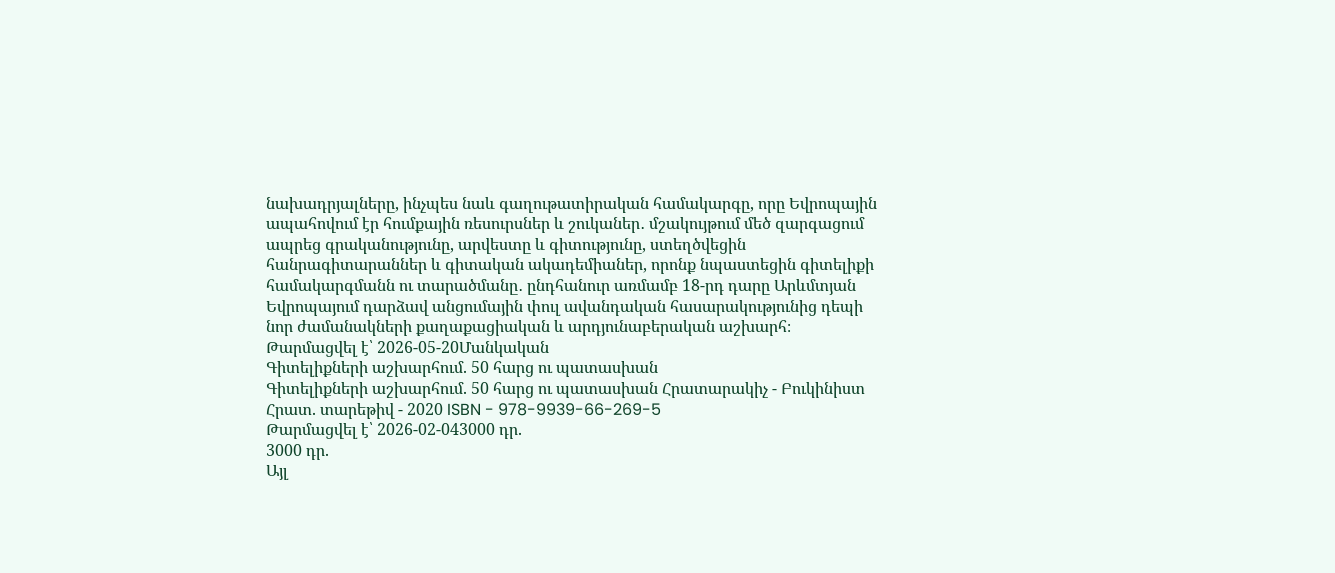նախադրյալները, ինչպես նաև գաղութատիրական համակարգը, որը Եվրոպային ապահովում էր հումքային ռեսուրսներ և շուկաներ․ մշակույթում մեծ զարգացում ապրեց գրականությունը, արվեստը և գիտությունը, ստեղծվեցին հանրագիտարաններ և գիտական ակադեմիաներ, որոնք նպաստեցին գիտելիքի համակարգմանն ու տարածմանը․ ընդհանուր առմամբ 18-րդ դարը Արևմտյան Եվրոպայում դարձավ անցումային փուլ ավանդական հասարակությունից դեպի նոր ժամանակների քաղաքացիական և արդյունաբերական աշխարհ։
Թարմացվել է՝ 2026-05-20Մանկական
Գիտելիքների աշխարհում. 50 հարց ու պատասխան
Գիտելիքների աշխարհում. 50 հարց ու պատասխան Հրատարակիչ - Բուկինիստ Հրատ. տարեթիվ - 2020 ISBN - 978-9939-66-269-5
Թարմացվել է՝ 2026-02-043000 դր.
3000 դր.
Այլ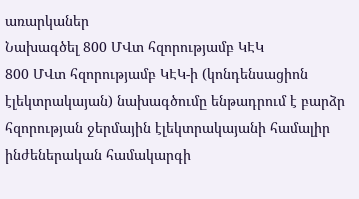առարկաներ
Նախագծել 800 ՄՎտ հզորությամբ ԿԷԿ
800 ՄՎտ հզորությամբ ԿԷԿ-ի (կոնդենսացիոն էլեկտրակայան) նախագծումը ենթադրում է բարձր հզորության ջերմային էլեկտրակայանի համալիր ինժեներական համակարգի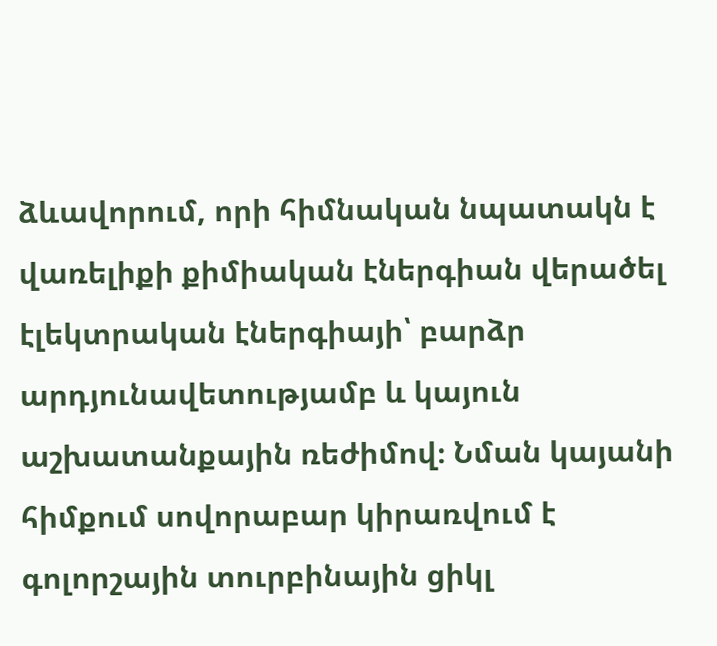ձևավորում, որի հիմնական նպատակն է վառելիքի քիմիական էներգիան վերածել էլեկտրական էներգիայի՝ բարձր արդյունավետությամբ և կայուն աշխատանքային ռեժիմով։ Նման կայանի հիմքում սովորաբար կիրառվում է գոլորշային տուրբինային ցիկլ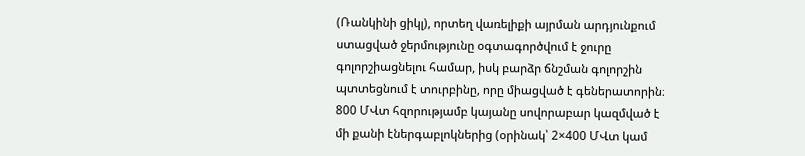(Ռանկինի ցիկլ), որտեղ վառելիքի այրման արդյունքում ստացված ջերմությունը օգտագործվում է ջուրը գոլորշիացնելու համար, իսկ բարձր ճնշման գոլորշին պտտեցնում է տուրբինը, որը միացված է գեներատորին։ 800 ՄՎտ հզորությամբ կայանը սովորաբար կազմված է մի քանի էներգաբլոկներից (օրինակ՝ 2×400 ՄՎտ կամ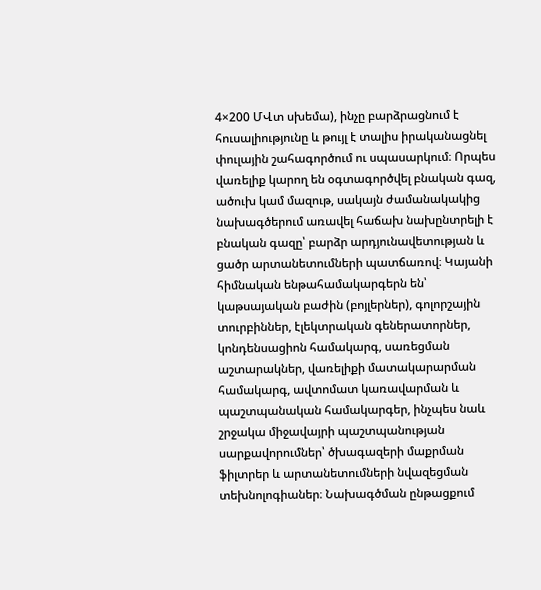4×200 ՄՎտ սխեմա), ինչը բարձրացնում է հուսալիությունը և թույլ է տալիս իրականացնել փուլային շահագործում ու սպասարկում։ Որպես վառելիք կարող են օգտագործվել բնական գազ, ածուխ կամ մազութ, սակայն ժամանակակից նախագծերում առավել հաճախ նախընտրելի է բնական գազը՝ բարձր արդյունավետության և ցածր արտանետումների պատճառով։ Կայանի հիմնական ենթահամակարգերն են՝ կաթսայական բաժին (բոյլերներ), գոլորշային տուրբիններ, էլեկտրական գեներատորներ, կոնդենսացիոն համակարգ, սառեցման աշտարակներ, վառելիքի մատակարարման համակարգ, ավտոմատ կառավարման և պաշտպանական համակարգեր, ինչպես նաև շրջակա միջավայրի պաշտպանության սարքավորումներ՝ ծխագազերի մաքրման ֆիլտրեր և արտանետումների նվազեցման տեխնոլոգիաներ։ Նախագծման ընթացքում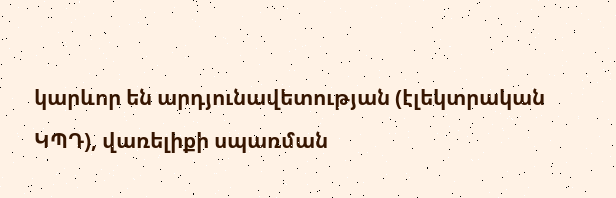կարևոր են արդյունավետության (էլեկտրական ԿՊԴ), վառելիքի սպառման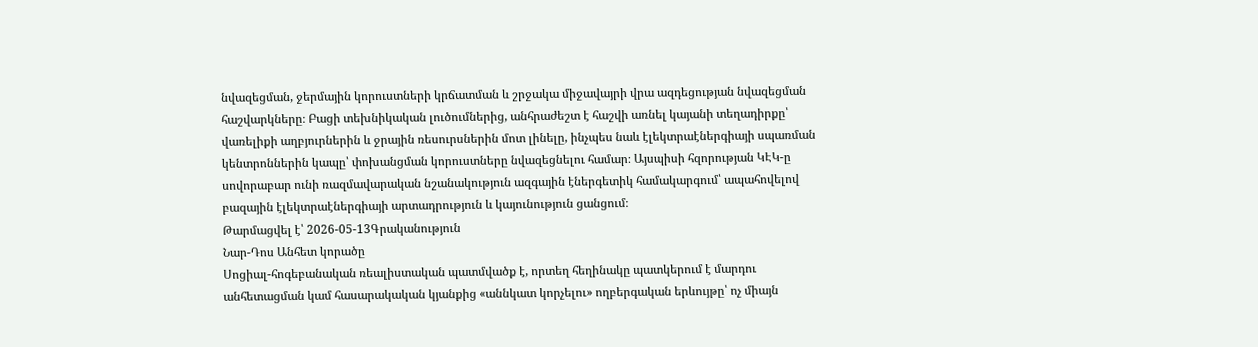նվազեցման, ջերմային կորուստների կրճատման և շրջակա միջավայրի վրա ազդեցության նվազեցման հաշվարկները։ Բացի տեխնիկական լուծումներից, անհրաժեշտ է հաշվի առնել կայանի տեղադիրքը՝ վառելիքի աղբյուրներին և ջրային ռեսուրսներին մոտ լինելը, ինչպես նաև էլեկտրաէներգիայի սպառման կենտրոններին կապը՝ փոխանցման կորուստները նվազեցնելու համար։ Այսպիսի հզորության ԿԷԿ-ը սովորաբար ունի ռազմավարական նշանակություն ազգային էներգետիկ համակարգում՝ ապահովելով բազային էլեկտրաէներգիայի արտադրություն և կայունություն ցանցում։
Թարմացվել է՝ 2026-05-13Գրականություն
Նար-Դոս Անհետ կորածը
Սոցիալ-հոգեբանական ռեալիստական պատմվածք է, որտեղ հեղինակը պատկերում է մարդու անհետացման կամ հասարակական կյանքից «աննկատ կորչելու» ողբերգական երևույթը՝ ոչ միայն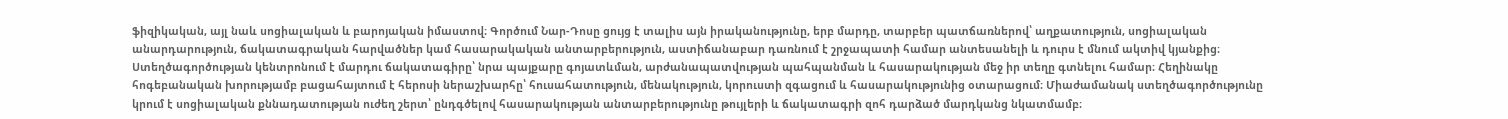ֆիզիկական, այլ նաև սոցիալական և բարոյական իմաստով։ Գործում Նար-Դոսը ցույց է տալիս այն իրականությունը, երբ մարդը, տարբեր պատճառներով՝ աղքատություն, սոցիալական անարդարություն, ճակատագրական հարվածներ կամ հասարակական անտարբերություն, աստիճանաբար դառնում է շրջապատի համար անտեսանելի և դուրս է մնում ակտիվ կյանքից։ Ստեղծագործության կենտրոնում է մարդու ճակատագիրը՝ նրա պայքարը գոյատևման, արժանապատվության պահպանման և հասարակության մեջ իր տեղը գտնելու համար։ Հեղինակը հոգեբանական խորությամբ բացահայտում է հերոսի ներաշխարհը՝ հուսահատություն, մենակություն, կորուստի զգացում և հասարակությունից օտարացում։ Միաժամանակ ստեղծագործությունը կրում է սոցիալական քննադատության ուժեղ շերտ՝ ընդգծելով հասարակության անտարբերությունը թույլերի և ճակատագրի զոհ դարձած մարդկանց նկատմամբ։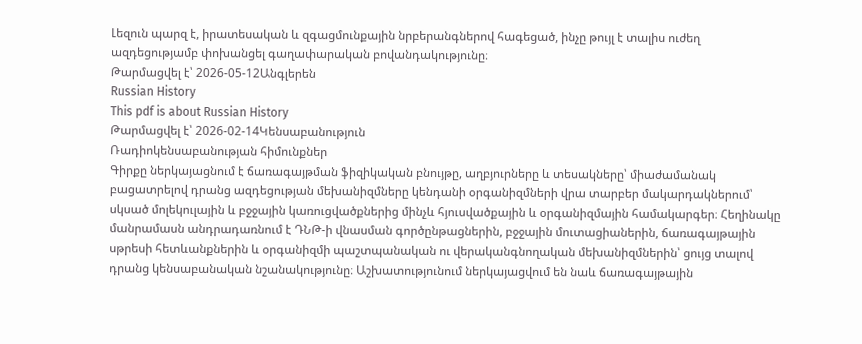Լեզուն պարզ է, իրատեսական և զգացմունքային նրբերանգներով հագեցած, ինչը թույլ է տալիս ուժեղ ազդեցությամբ փոխանցել գաղափարական բովանդակությունը։
Թարմացվել է՝ 2026-05-12Անգլերեն
Russian History
This pdf is about Russian History
Թարմացվել է՝ 2026-02-14Կենսաբանություն
Ռադիոկենսաբանության հիմունքներ
Գիրքը ներկայացնում է ճառագայթման ֆիզիկական բնույթը, աղբյուրները և տեսակները՝ միաժամանակ բացատրելով դրանց ազդեցության մեխանիզմները կենդանի օրգանիզմների վրա տարբեր մակարդակներում՝ սկսած մոլեկուլային և բջջային կառուցվածքներից մինչև հյուսվածքային և օրգանիզմային համակարգեր։ Հեղինակը մանրամասն անդրադառնում է ԴՆԹ-ի վնասման գործընթացներին, բջջային մուտացիաներին, ճառագայթային սթրեսի հետևանքներին և օրգանիզմի պաշտպանական ու վերականգնողական մեխանիզմներին՝ ցույց տալով դրանց կենսաբանական նշանակությունը։ Աշխատությունում ներկայացվում են նաև ճառագայթային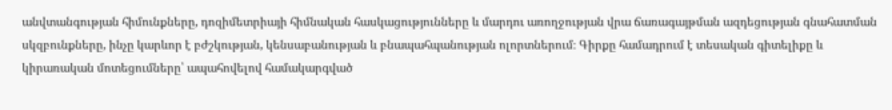անվտանգության հիմունքները, դոզիմետրիայի հիմնական հասկացությունները և մարդու առողջության վրա ճառագայթման ազդեցության գնահատման սկզբունքները, ինչը կարևոր է բժշկության, կենսաբանության և բնապահպանության ոլորտներում։ Գիրքը համադրում է տեսական գիտելիքը և կիրառական մոտեցումները՝ ապահովելով համակարգված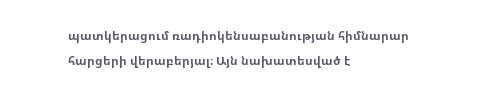պատկերացում ռադիոկենսաբանության հիմնարար հարցերի վերաբերյալ։ Այն նախատեսված է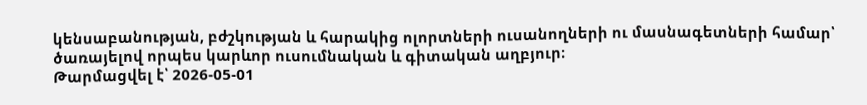կենսաբանության, բժշկության և հարակից ոլորտների ուսանողների ու մասնագետների համար՝ ծառայելով որպես կարևոր ուսումնական և գիտական աղբյուր։
Թարմացվել է՝ 2026-05-01